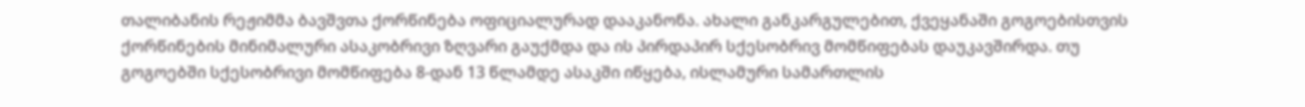თალიბანის რეჟიმმა ბავშვთა ქორწინება ოფიციალურად დააკანონა. ახალი განკარგულებით, ქვეყანაში გოგოებისთვის ქორწინების მინიმალური ასაკობრივი ზღვარი გაუქმდა და ის პირდაპირ სქესობრივ მომწიფებას დაუკავშირდა. თუ გოგოებში სქესობრივი მომწიფება 8-დან 13 წლამდე ასაკში იწყება, ისლამური სამართლის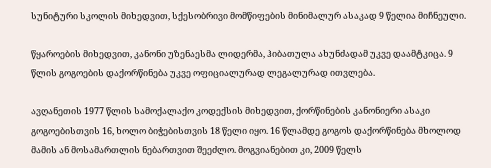სუნიტური სკოლის მიხედვით, სქესობრივი მომწიფების მინიმალურ ასაკად 9 წელია მიჩნეული.

წყაროების მიხედვით, კანონი უზენაესმა ლიდერმა, ჰიბათულა ახუნძადამ უკვე დაამტკიცა. 9 წლის გოგოების დაქორწინება უკვე ოფიციალურად ლეგალურად ითვლება.

ავღანეთის 1977 წლის სამოქალაქო კოდექსის მიხედვით, ქორწინების კანონიერი ასაკი გოგოებისთვის 16, ხოლო ბიჭებისთვის 18 წელი იყო. 16 წლამდე გოგოს დაქორწინება მხოლოდ მამის ან მოსამართლის ნებართვით შეეძლო. მოგვიანებით კი, 2009 წელს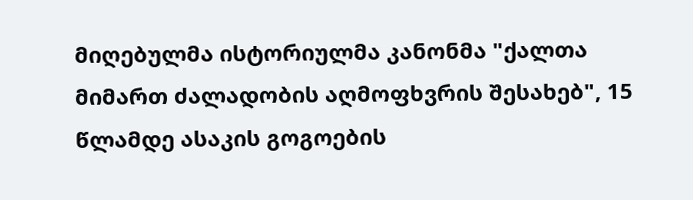მიღებულმა ისტორიულმა კანონმა "ქალთა მიმართ ძალადობის აღმოფხვრის შესახებ", 15 წლამდე ასაკის გოგოების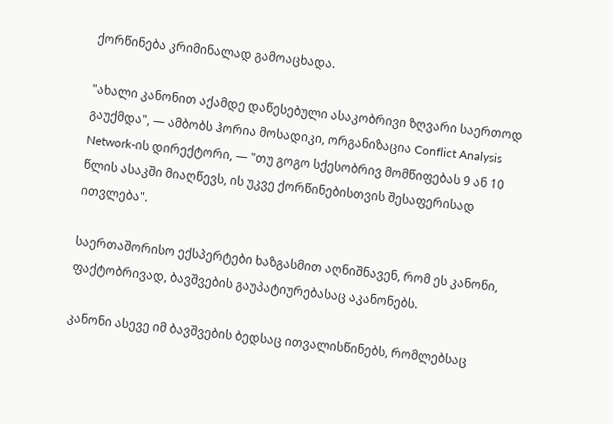ქორწინება კრიმინალად გამოაცხადა.

"ახალი კანონით აქამდე დაწესებული ასაკობრივი ზღვარი საერთოდ გაუქმდა", — ამბობს ჰორია მოსადიკი, ორგანიზაცია Conflict Analysis Network-ის დირექტორი, — "თუ გოგო სქესობრივ მომწიფებას 9 ან 10 წლის ასაკში მიაღწევს, ის უკვე ქორწინებისთვის შესაფერისად ითვლება".

საერთაშორისო ექსპერტები ხაზგასმით აღნიშნავენ, რომ ეს კანონი, ფაქტობრივად, ბავშვების გაუპატიურებასაც აკანონებს.

კანონი ასევე იმ ბავშვების ბედსაც ითვალისწინებს, რომლებსაც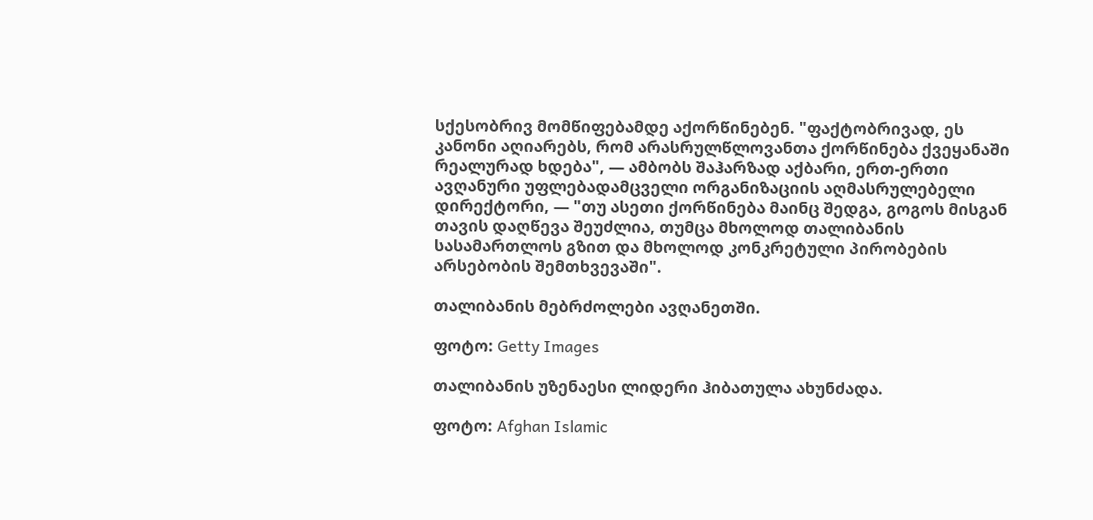სქესობრივ მომწიფებამდე აქორწინებენ. "ფაქტობრივად, ეს კანონი აღიარებს, რომ არასრულწლოვანთა ქორწინება ქვეყანაში რეალურად ხდება", — ამბობს შაჰარზად აქბარი, ერთ-ერთი ავღანური უფლებადამცველი ორგანიზაციის აღმასრულებელი დირექტორი, — "თუ ასეთი ქორწინება მაინც შედგა, გოგოს მისგან თავის დაღწევა შეუძლია, თუმცა მხოლოდ თალიბანის სასამართლოს გზით და მხოლოდ კონკრეტული პირობების არსებობის შემთხვევაში".

თალიბანის მებრძოლები ავღანეთში.

ფოტო: Getty Images

თალიბანის უზენაესი ლიდერი ჰიბათულა ახუნძადა.

ფოტო: Afghan Islamic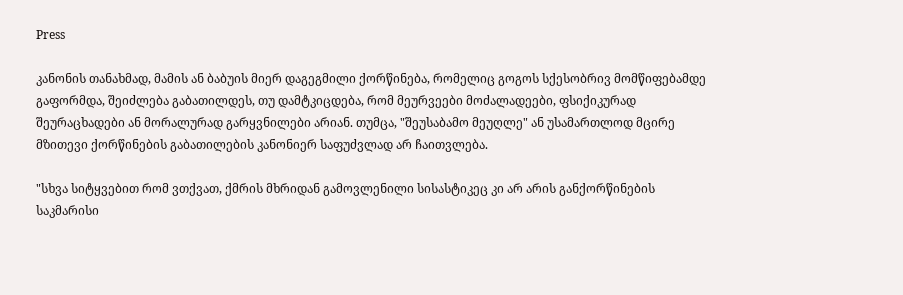Press

კანონის თანახმად, მამის ან ბაბუის მიერ დაგეგმილი ქორწინება, რომელიც გოგოს სქესობრივ მომწიფებამდე გაფორმდა, შეიძლება გაბათილდეს, თუ დამტკიცდება, რომ მეურვეები მოძალადეები, ფსიქიკურად შეურაცხადები ან მორალურად გარყვნილები არიან. თუმცა, "შეუსაბამო მეუღლე" ან უსამართლოდ მცირე მზითევი ქორწინების გაბათილების კანონიერ საფუძვლად არ ჩაითვლება.

"სხვა სიტყვებით რომ ვთქვათ, ქმრის მხრიდან გამოვლენილი სისასტიკეც კი არ არის განქორწინების საკმარისი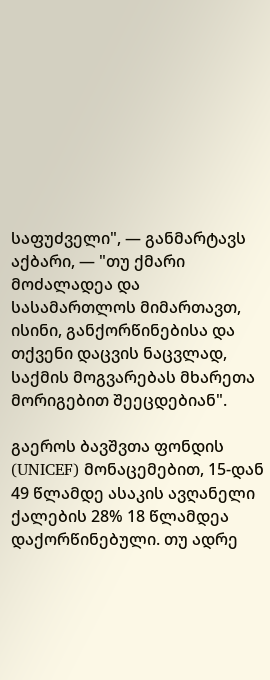საფუძველი", — განმარტავს აქბარი, — "თუ ქმარი მოძალადეა და სასამართლოს მიმართავთ, ისინი, განქორწინებისა და თქვენი დაცვის ნაცვლად, საქმის მოგვარებას მხარეთა მორიგებით შეეცდებიან".

გაეროს ბავშვთა ფონდის (UNICEF) მონაცემებით, 15-დან 49 წლამდე ასაკის ავღანელი ქალების 28% 18 წლამდეა დაქორწინებული. თუ ადრე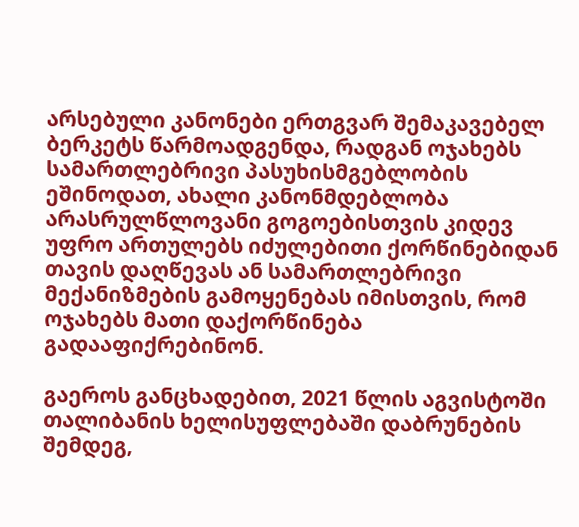არსებული კანონები ერთგვარ შემაკავებელ ბერკეტს წარმოადგენდა, რადგან ოჯახებს სამართლებრივი პასუხისმგებლობის ეშინოდათ, ახალი კანონმდებლობა არასრულწლოვანი გოგოებისთვის კიდევ უფრო ართულებს იძულებითი ქორწინებიდან თავის დაღწევას ან სამართლებრივი მექანიზმების გამოყენებას იმისთვის, რომ ოჯახებს მათი დაქორწინება გადააფიქრებინონ.

გაეროს განცხადებით, 2021 წლის აგვისტოში თალიბანის ხელისუფლებაში დაბრუნების შემდეგ,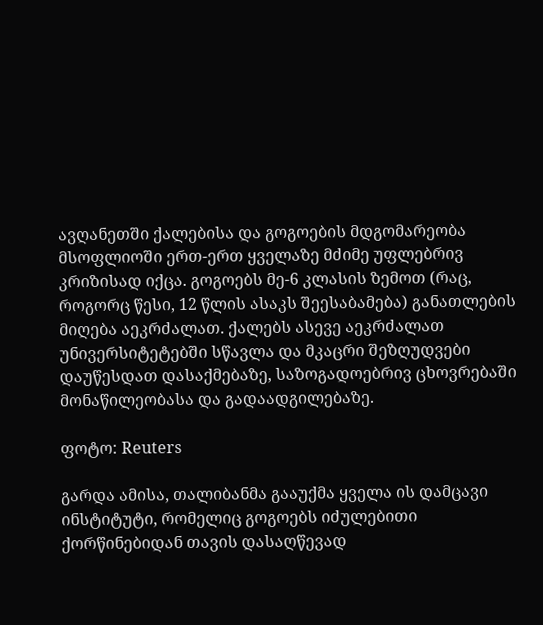ავღანეთში ქალებისა და გოგოების მდგომარეობა მსოფლიოში ერთ-ერთ ყველაზე მძიმე უფლებრივ კრიზისად იქცა. გოგოებს მე-6 კლასის ზემოთ (რაც, როგორც წესი, 12 წლის ასაკს შეესაბამება) განათლების მიღება აეკრძალათ. ქალებს ასევე აეკრძალათ უნივერსიტეტებში სწავლა და მკაცრი შეზღუდვები დაუწესდათ დასაქმებაზე, საზოგადოებრივ ცხოვრებაში მონაწილეობასა და გადაადგილებაზე.

ფოტო: Reuters

გარდა ამისა, თალიბანმა გააუქმა ყველა ის დამცავი ინსტიტუტი, რომელიც გოგოებს იძულებითი ქორწინებიდან თავის დასაღწევად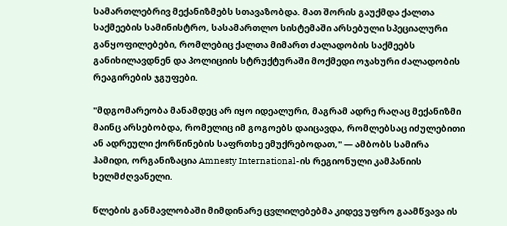სამართლებრივ მექანიზმებს სთავაზობდა. მათ შორის გაუქმდა ქალთა საქმეების სამინისტრო, სასამართლო სისტემაში არსებული სპეციალური განყოფილებები, რომლებიც ქალთა მიმართ ძალადობის საქმეებს განიხილავდნენ და პოლიციის სტრუქტურაში მოქმედი ოჯახური ძალადობის რეაგირების ჯგუფები.

"მდგომარეობა მანამდეც არ იყო იდეალური, მაგრამ ადრე რაღაც მექანიზმი მაინც არსებობდა, რომელიც იმ გოგოებს დაიცავდა, რომლებსაც იძულებითი ან ადრეული ქორწინების საფრთხე ემუქრებოდათ," — ამბობს სამირა ჰამიდი, ორგანიზაცია Amnesty International-ის რეგიონული კამპანიის ხელმძღვანელი.

წლების განმავლობაში მიმდინარე ცვლილებებმა კიდევ უფრო გაამწვავა ის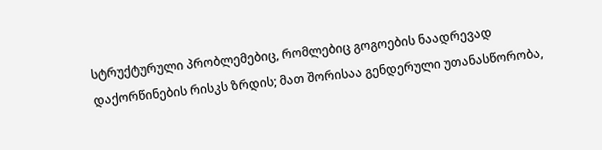სტრუქტურული პრობლემებიც, რომლებიც გოგოების ნაადრევად დაქორწინების რისკს ზრდის; მათ შორისაა გენდერული უთანასწორობა,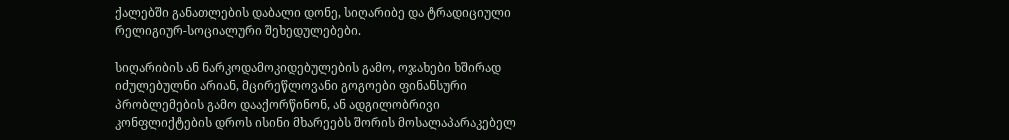ქალებში განათლების დაბალი დონე, სიღარიბე და ტრადიციული რელიგიურ-სოციალური შეხედულებები.

სიღარიბის ან ნარკოდამოკიდებულების გამო, ოჯახები ხშირად იძულებულნი არიან, მცირეწლოვანი გოგოები ფინანსური პრობლემების გამო დააქორწინონ, ან ადგილობრივი კონფლიქტების დროს ისინი მხარეებს შორის მოსალაპარაკებელ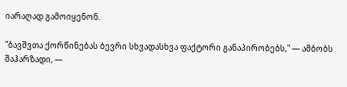იარაღად გამოიყენონ.

"ბავშვთა ქორწინებას ბევრი სხვადასხვა ფაქტორი განაპირობებს," — ამბობს შაჰარზადი, —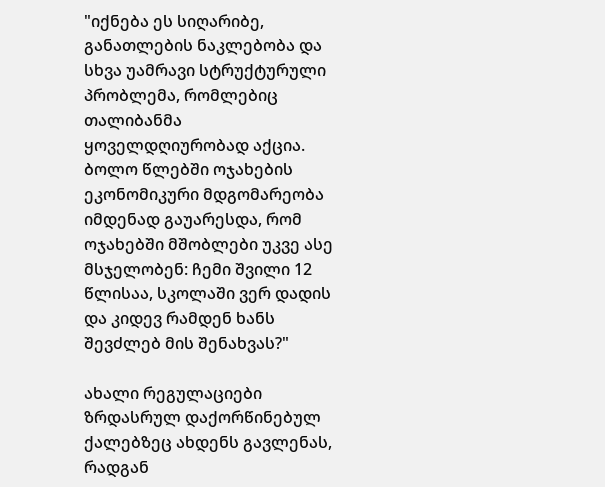"იქნება ეს სიღარიბე, განათლების ნაკლებობა და სხვა უამრავი სტრუქტურული პრობლემა, რომლებიც თალიბანმა ყოველდღიურობად აქცია. ბოლო წლებში ოჯახების ეკონომიკური მდგომარეობა იმდენად გაუარესდა, რომ ოჯახებში მშობლები უკვე ასე მსჯელობენ: ჩემი შვილი 12 წლისაა, სკოლაში ვერ დადის და კიდევ რამდენ ხანს შევძლებ მის შენახვას?"

ახალი რეგულაციები ზრდასრულ დაქორწინებულ ქალებზეც ახდენს გავლენას, რადგან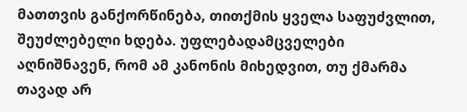მათთვის განქორწინება, თითქმის ყველა საფუძვლით, შეუძლებელი ხდება. უფლებადამცველები აღნიშნავენ, რომ ამ კანონის მიხედვით, თუ ქმარმა თავად არ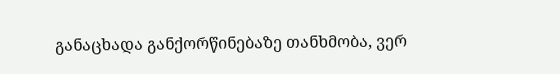განაცხადა განქორწინებაზე თანხმობა, ვერ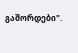გაშორდები".